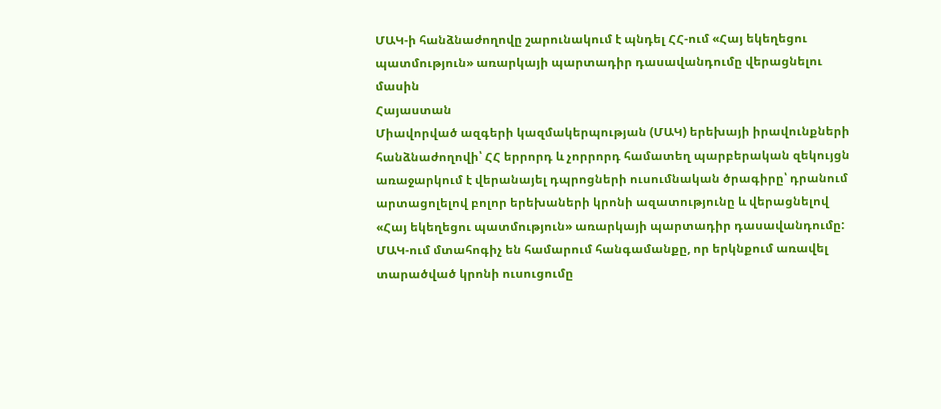ՄԱԿ-ի հանձնաժողովը շարունակում է պնդել ՀՀ-ում «Հայ եկեղեցու պատմություն» առարկայի պարտադիր դասավանդումը վերացնելու մասին
Հայաստան
Միավորված ազգերի կազմակերպության (ՄԱԿ) երեխայի իրավունքների հանձնաժողովի՝ ՀՀ երրորդ և չորրորդ համատեղ պարբերական զեկույցն առաջարկում է վերանայել դպրոցների ուսումնական ծրագիրը՝ դրանում արտացոլելով բոլոր երեխաների կրոնի ազատությունը և վերացնելով «Հայ եկեղեցու պատմություն» առարկայի պարտադիր դասավանդումը: ՄԱԿ-ում մտահոգիչ են համարում հանգամանքը, որ երկնքում առավել տարածված կրոնի ուսուցումը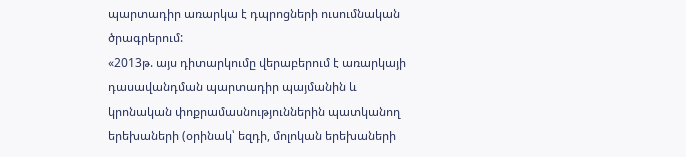պարտադիր առարկա է դպրոցների ուսումնական ծրագրերում:
«2013թ. այս դիտարկումը վերաբերում է առարկայի դասավանդման պարտադիր պայմանին և կրոնական փոքրամասնություններին պատկանող երեխաների (օրինակ՝ եզդի, մոլոկան երեխաների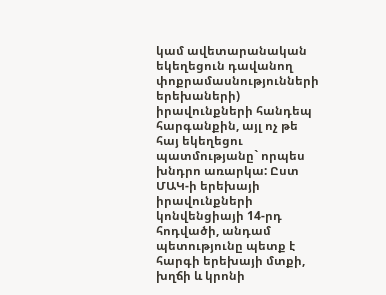կամ ավետարանական եկեղեցուն դավանող փոքրամասնությունների երեխաների) իրավունքների հանդեպ հարգանքին, այլ ոչ թե հայ եկեղեցու պատմությանը` որպես խնդրո առարկա: Ըստ ՄԱԿ-ի երեխայի իրավունքների կոնվենցիայի 14-րդ հոդվածի, անդամ պետությունը պետք է հարգի երեխայի մտքի, խղճի և կրոնի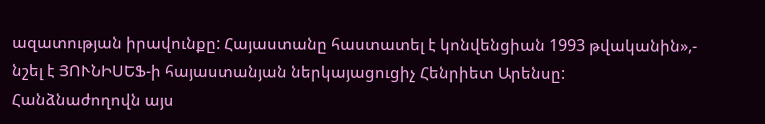ազատության իրավունքը: Հայաստանը հաստատել է կոնվենցիան 1993 թվականին»,- նշել է ՅՈՒՆԻՍԵՖ-ի հայաստանյան ներկայացուցիչ Հենրիետ Արենսը:
Հանձնաժողովն այս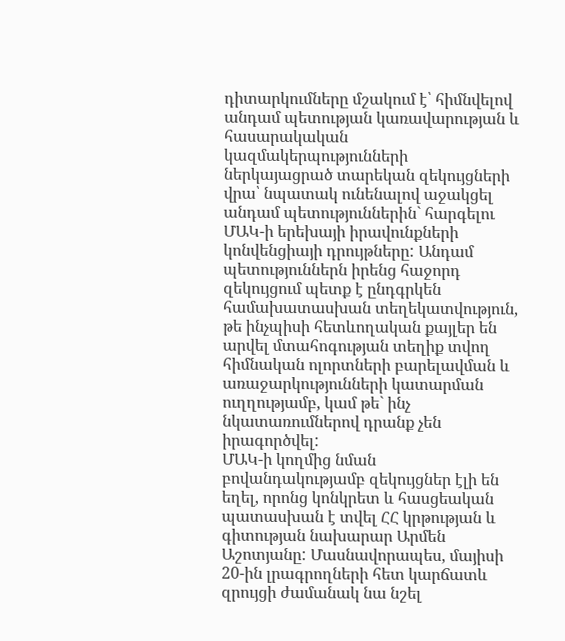դիտարկումները մշակում է՝ հիմնվելով անդամ պետության կառավարության և հասարակական կազմակերպությունների ներկայացրած տարեկան զեկույցների վրա՝ նպատակ ունենալով աջակցել անդամ պետություններին` հարգելու ՄԱԿ-ի երեխայի իրավունքների կոնվենցիայի դրույթները: Անդամ պետություններն իրենց հաջորդ զեկույցում պետք է ընդգրկեն համախատասխան տեղեկատվություն, թե ինչպիսի հետևողական քայլեր են արվել մտահոգության տեղիք տվող հիմնական ոլորտների բարելավման և առաջարկությունների կատարման ուղղությամբ, կամ թե` ինչ նկատառումներով դրանք չեն իրագործվել:
ՄԱԿ-ի կողմից նման բովանդակությամբ զեկույցներ էլի են եղել, որոնց կոնկրետ և հասցեական պատասխան է տվել ՀՀ կրթության և գիտության նախարար Արմեն Աշոտյանը: Մասնավորապես, մայիսի 20-ին լրագրողների հետ կարճատև զրույցի ժամանակ նա նշել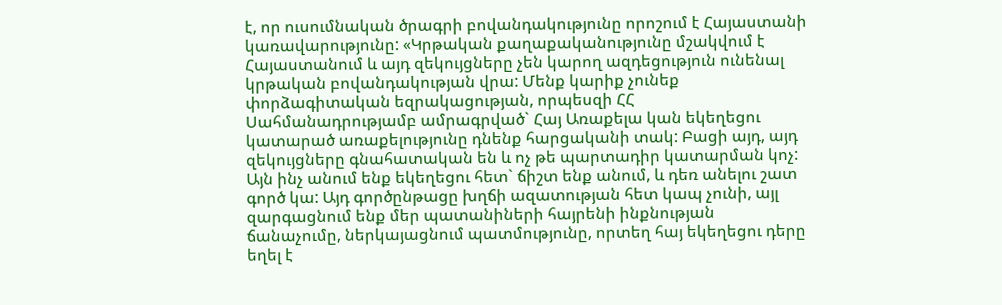է, որ ուսումնական ծրագրի բովանդակությունը որոշում է Հայաստանի կառավարությունը: «Կրթական քաղաքականությունը մշակվում է Հայաստանում և այդ զեկույցները չեն կարող ազդեցություն ունենալ կրթական բովանդակության վրա: Մենք կարիք չունեք փորձագիտական եզրակացության, որպեսզի ՀՀ Սահմանադրությամբ ամրագրված` Հայ Առաքելա կան եկեղեցու կատարած առաքելությունը դնենք հարցականի տակ: Բացի այդ, այդ զեկույցները գնահատական են և ոչ թե պարտադիր կատարման կոչ: Այն ինչ անում ենք եկեղեցու հետ` ճիշտ ենք անում, և դեռ անելու շատ գործ կա: Այդ գործընթացը խղճի ազատության հետ կապ չունի, այլ զարգացնում ենք մեր պատանիների հայրենի ինքնության ճանաչումը, ներկայացնում պատմությունը, որտեղ հայ եկեղեցու դերը եղել է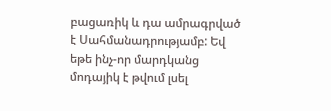բացառիկ և դա ամրագրված է Սահմանադրությամբ: Եվ եթե ինչ-որ մարդկանց մոդայիկ է թվում լսել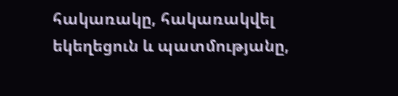հակառակը, հակառակվել եկեղեցուն և պատմությանը,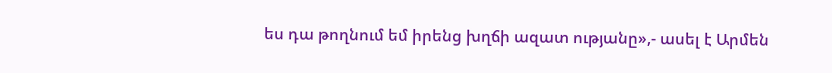ես դա թողնում եմ իրենց խղճի ազատ ությանը»,- ասել է Արմեն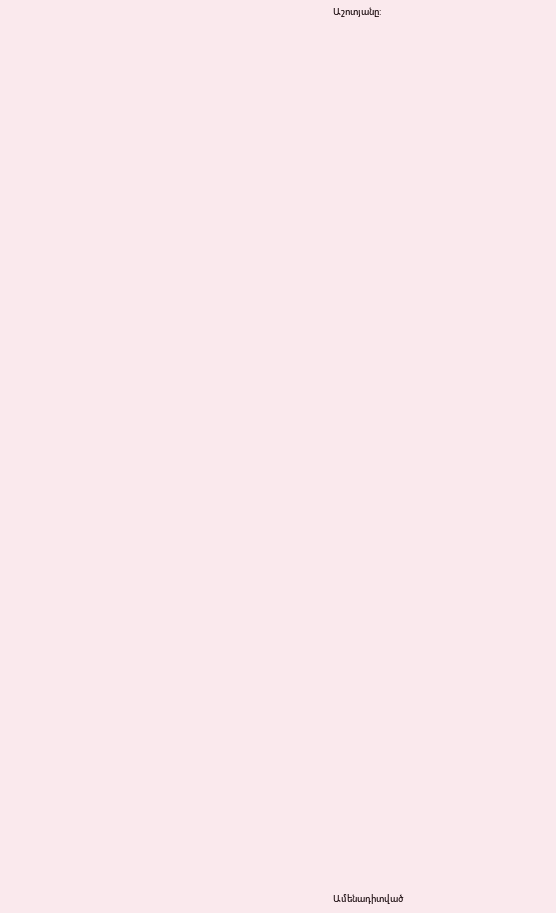Աշոտյանը:


















































Ամենադիտված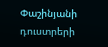Փաշինյանի դուստրերի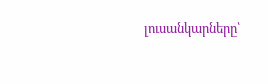լուսանկարները՝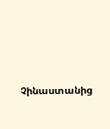Չինաստանից